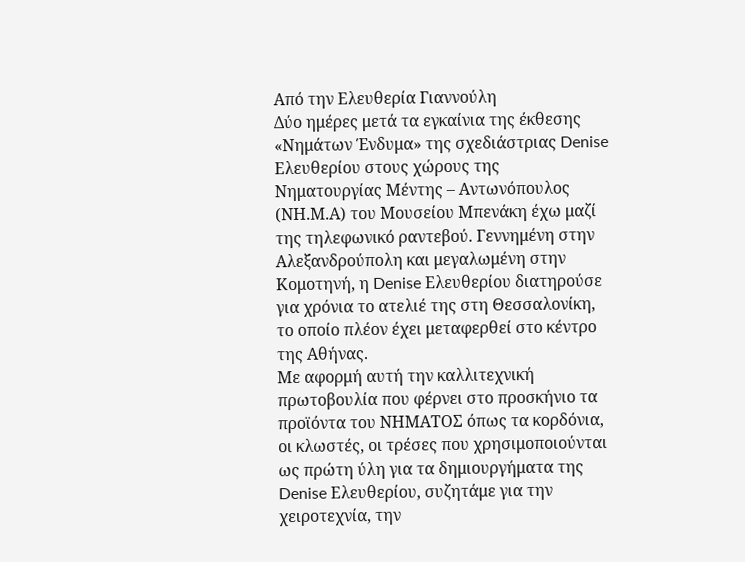Από την Ελευθερία Γιαννούλη
Δύο ημέρες μετά τα εγκαίνια της έκθεσης «Νημάτων Ένδυμα» της σχεδιάστριας Denise Ελευθερίου στους χώρους της Νηματουργίας Μέντης – Αντωνόπουλος (ΝΗ.Μ.Α) του Μουσείου Μπενάκη έχω μαζί της τηλεφωνικό ραντεβού. Γεννημένη στην Αλεξανδρούπολη και μεγαλωμένη στην Κομοτηνή, η Denise Ελευθερίου διατηρούσε για χρόνια το ατελιέ της στη Θεσσαλονίκη, το οποίο πλέον έχει μεταφερθεί στο κέντρο της Αθήνας.
Με αφορμή αυτή την καλλιτεχνική πρωτοβουλία που φέρνει στο προσκήνιο τα προϊόντα του ΝΗΜΑΤΟΣ όπως τα κορδόνια, οι κλωστές, οι τρέσες που χρησιμοποιούνται ως πρώτη ύλη για τα δημιουργήματα της Denise Ελευθερίου, συζητάμε για την χειροτεχνία, την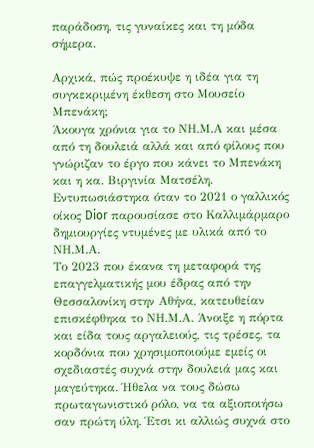παράδοση, τις γυναίκες και τη μόδα σήμερα.

Αρχικά, πώς προέκυψε η ιδέα για τη συγκεκριμένη έκθεση στο Μουσείο Μπενάκη;
Άκουγα χρόνια για το ΝΗ.Μ.Α και μέσα από τη δουλειά αλλά και από φίλους που γνώριζαν το έργο που κάνει το Μπενάκη και η κα. Βιργινία Ματσέλη. Εντυπωσιάστηκα όταν το 2021 ο γαλλικός οίκος Dior παρουσίασε στο Καλλιμάρμαρο δημιουργίες ντυμένες με υλικά από το ΝΗ.Μ.Α.
Το 2023 που έκανα τη μεταφορά της επαγγελματικής μου έδρας από την Θεσσαλονίκη στην Αθήνα, κατευθείαν επισκέφθηκα το ΝΗ.Μ.Α. Άνοιξε η πόρτα και είδα τους αργαλειούς, τις τρέσες, τα κορδόνια που χρησιμοποιούμε εμείς οι σχεδιαστές συχνά στην δουλειά μας και μαγεύτηκα. Ήθελα να τους δώσω πρωταγωνιστικό ρόλο, να τα αξιοποιήσω σαν πρώτη ύλη. Έτσι κι αλλιώς συχνά στο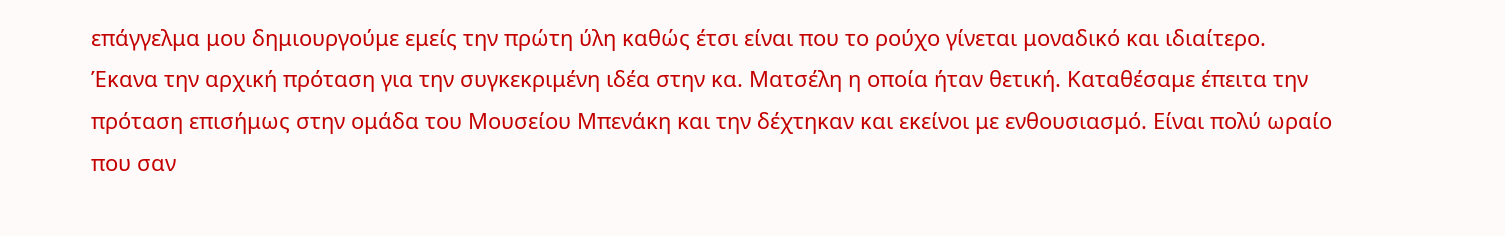επάγγελμα μου δημιουργούμε εμείς την πρώτη ύλη καθώς έτσι είναι που το ρούχο γίνεται μοναδικό και ιδιαίτερο.
Έκανα την αρχική πρόταση για την συγκεκριμένη ιδέα στην κα. Ματσέλη η οποία ήταν θετική. Καταθέσαμε έπειτα την πρόταση επισήμως στην ομάδα του Μουσείου Μπενάκη και την δέχτηκαν και εκείνοι με ενθουσιασμό. Είναι πολύ ωραίο που σαν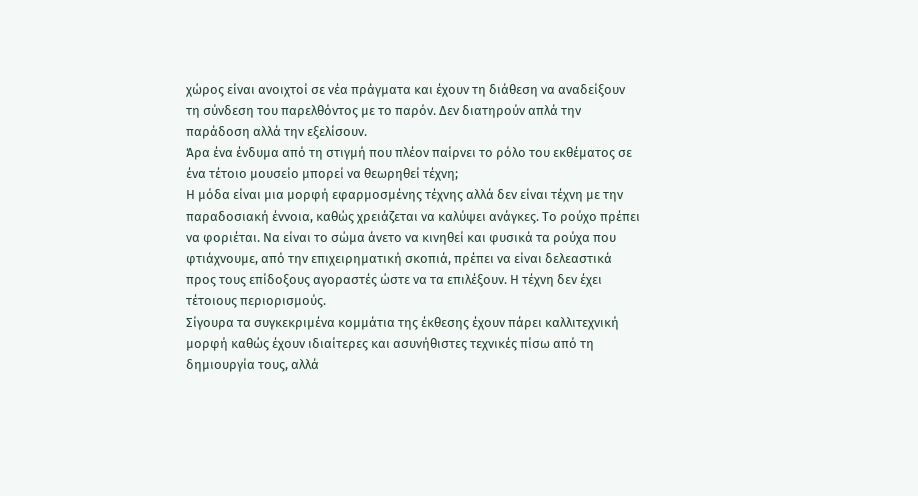χώρος είναι ανοιχτοί σε νέα πράγματα και έχουν τη διάθεση να αναδείξουν τη σύνδεση του παρελθόντος με το παρόν. Δεν διατηρούν απλά την παράδοση αλλά την εξελίσουν.
Άρα ένα ένδυμα από τη στιγμή που πλέον παίρνει το ρόλο του εκθέματος σε ένα τέτοιο μουσείο μπορεί να θεωρηθεί τέχνη;
Η μόδα είναι μια μορφή εφαρμοσμένης τέχνης αλλά δεν είναι τέχνη με την παραδοσιακή έννοια, καθώς χρειάζεται να καλύψει ανάγκες. Το ρούχο πρέπει να φοριέται. Να είναι το σώμα άνετο να κινηθεί και φυσικά τα ρούχα που φτιάχνουμε, από την επιχειρηματική σκοπιά, πρέπει να είναι δελεαστικά προς τους επίδοξους αγοραστές ώστε να τα επιλέξουν. Η τέχνη δεν έχει τέτοιους περιορισμούς.
Σίγουρα τα συγκεκριμένα κομμάτια της έκθεσης έχουν πάρει καλλιτεχνική μορφή καθώς έχουν ιδιαίτερες και ασυνήθιστες τεχνικές πίσω από τη δημιουργία τους, αλλά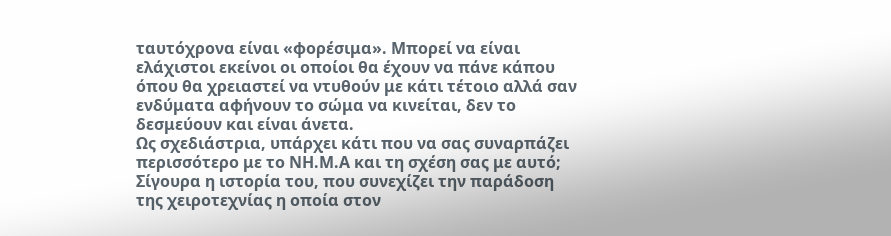ταυτόχρονα είναι «φορέσιμα». Μπορεί να είναι ελάχιστοι εκείνοι οι οποίοι θα έχουν να πάνε κάπου όπου θα χρειαστεί να ντυθούν με κάτι τέτοιο αλλά σαν ενδύματα αφήνουν το σώμα να κινείται, δεν το δεσμεύουν και είναι άνετα.
Ως σχεδιάστρια, υπάρχει κάτι που να σας συναρπάζει περισσότερο με το ΝΗ.Μ.Α και τη σχέση σας με αυτό;
Σίγουρα η ιστορία του, που συνεχίζει την παράδοση της χειροτεχνίας η οποία στον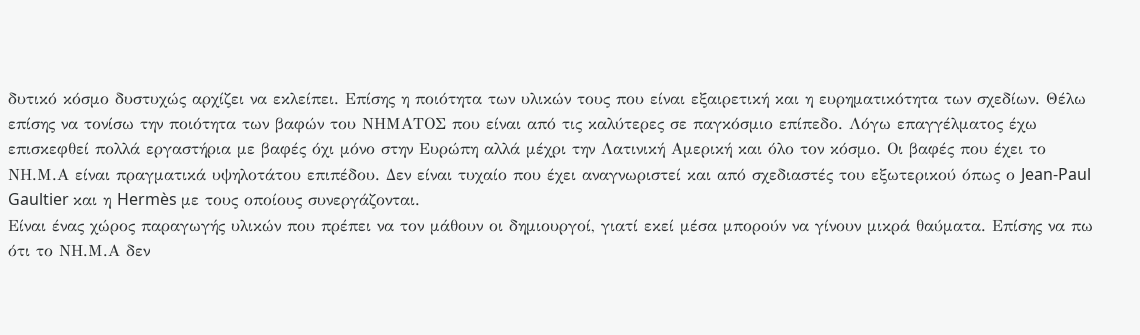δυτικό κόσμο δυστυχώς αρχίζει να εκλείπει. Επίσης η ποιότητα των υλικών τους που είναι εξαιρετική και η ευρηματικότητα των σχεδίων. Θέλω επίσης να τονίσω την ποιότητα των βαφών του ΝΗΜΑΤΟΣ που είναι από τις καλύτερες σε παγκόσμιο επίπεδο. Λόγω επαγγέλματος έχω επισκεφθεί πολλά εργαστήρια με βαφές όχι μόνο στην Ευρώπη αλλά μέχρι την Λατινική Αμερική και όλο τον κόσμο. Οι βαφές που έχει το ΝΗ.Μ.Α είναι πραγματικά υψηλοτάτου επιπέδου. Δεν είναι τυχαίο που έχει αναγνωριστεί και από σχεδιαστές του εξωτερικού όπως ο Jean-Paul Gaultier και η Hermès με τους οποίους συνεργάζονται.
Είναι ένας χώρος παραγωγής υλικών που πρέπει να τον μάθουν οι δημιουργοί, γιατί εκεί μέσα μπορούν να γίνουν μικρά θαύματα. Επίσης να πω ότι το ΝΗ.Μ.Α δεν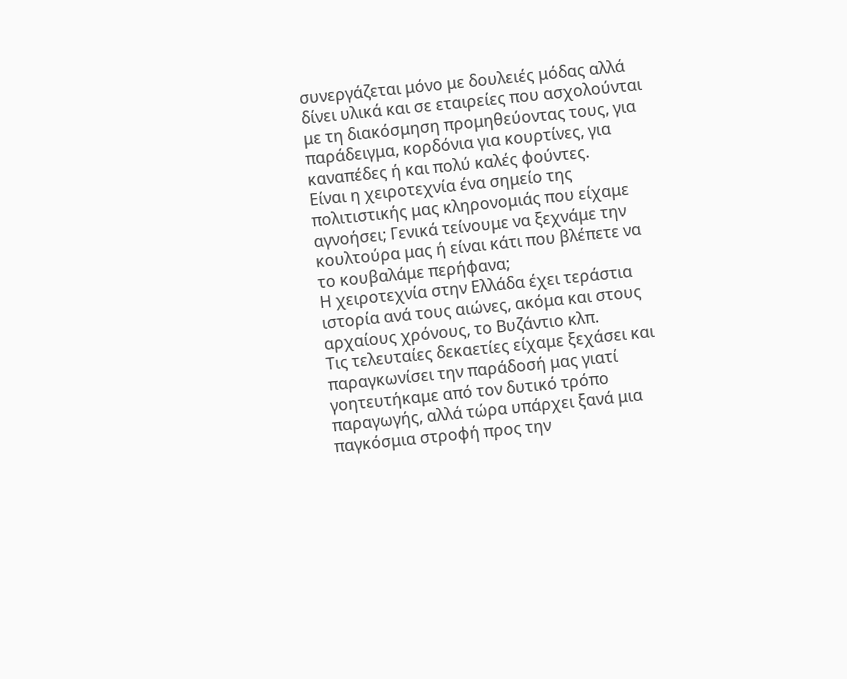συνεργάζεται μόνο με δουλειές μόδας αλλά δίνει υλικά και σε εταιρείες που ασχολούνται με τη διακόσμηση προμηθεύοντας τους, για παράδειγμα, κορδόνια για κουρτίνες, για καναπέδες ή και πολύ καλές φούντες.
Είναι η χειροτεχνία ένα σημείο της πολιτιστικής μας κληρονομιάς που είχαμε αγνοήσει; Γενικά τείνουμε να ξεχνάμε την κουλτούρα μας ή είναι κάτι που βλέπετε να το κουβαλάμε περήφανα;
Η χειροτεχνία στην Ελλάδα έχει τεράστια ιστορία ανά τους αιώνες, ακόμα και στους αρχαίους χρόνους, το Βυζάντιο κλπ.
Τις τελευταίες δεκαετίες είχαμε ξεχάσει και παραγκωνίσει την παράδοσή μας γιατί γοητευτήκαμε από τον δυτικό τρόπο παραγωγής, αλλά τώρα υπάρχει ξανά μια παγκόσμια στροφή προς την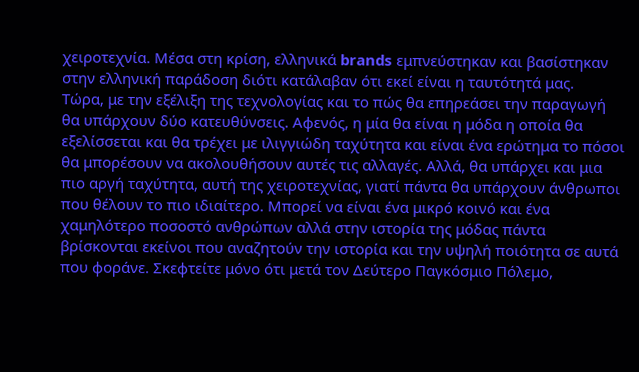χειροτεχνία. Μέσα στη κρίση, ελληνικά brands εμπνεύστηκαν και βασίστηκαν στην ελληνική παράδοση διότι κατάλαβαν ότι εκεί είναι η ταυτότητά μας.
Τώρα, με την εξέλιξη της τεχνολογίας και το πώς θα επηρεάσει την παραγωγή θα υπάρχουν δύο κατευθύνσεις. Αφενός, η μία θα είναι η μόδα η οποία θα εξελίσσεται και θα τρέχει με ιλιγγιώδη ταχύτητα και είναι ένα ερώτημα το πόσοι θα μπορέσουν να ακολουθήσουν αυτές τις αλλαγές. Αλλά, θα υπάρχει και μια πιο αργή ταχύτητα, αυτή της χειροτεχνίας, γιατί πάντα θα υπάρχουν άνθρωποι που θέλουν το πιο ιδιαίτερο. Μπορεί να είναι ένα μικρό κοινό και ένα χαμηλότερο ποσοστό ανθρώπων αλλά στην ιστορία της μόδας πάντα βρίσκονται εκείνοι που αναζητούν την ιστορία και την υψηλή ποιότητα σε αυτά που φοράνε. Σκεφτείτε μόνο ότι μετά τον Δεύτερο Παγκόσμιο Πόλεμο,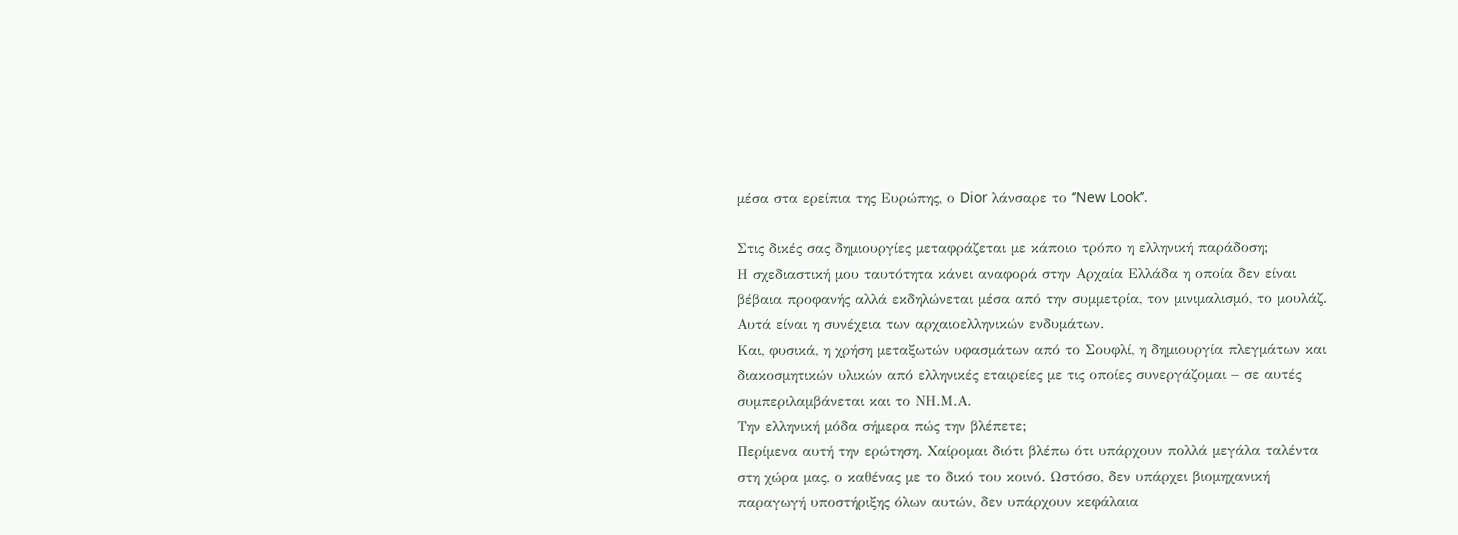μέσα στα ερείπια της Ευρώπης, ο Dior λάνσαρε το ‘’New Look’’.

Στις δικές σας δημιουργίες μεταφράζεται με κάποιο τρόπο η ελληνική παράδοση;
Η σχεδιαστική μου ταυτότητα κάνει αναφορά στην Αρχαία Ελλάδα η οποία δεν είναι βέβαια προφανής αλλά εκδηλώνεται μέσα από την συμμετρία, τον μινιμαλισμό, το μουλάζ. Αυτά είναι η συνέχεια των αρχαιοελληνικών ενδυμάτων.
Και, φυσικά, η χρήση μεταξωτών υφασμάτων από το Σουφλί, η δημιουργία πλεγμάτων και διακοσμητικών υλικών από ελληνικές εταιρείες με τις οποίες συνεργάζομαι – σε αυτές συμπεριλαμβάνεται και το ΝΗ.Μ.Α.
Την ελληνική μόδα σήμερα πώς την βλέπετε;
Περίμενα αυτή την ερώτηση. Χαίρομαι διότι βλέπω ότι υπάρχουν πολλά μεγάλα ταλέντα στη χώρα μας, ο καθένας με το δικό του κοινό. Ωστόσο, δεν υπάρχει βιομηχανική παραγωγή υποστήριξης όλων αυτών, δεν υπάρχουν κεφάλαια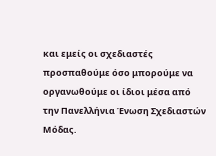και εμείς οι σχεδιαστές προσπαθούμε όσο μπορούμε να οργανωθούμε οι ίδιοι μέσα από την Πανελλήνια Ένωση Σχεδιαστών Μόδας.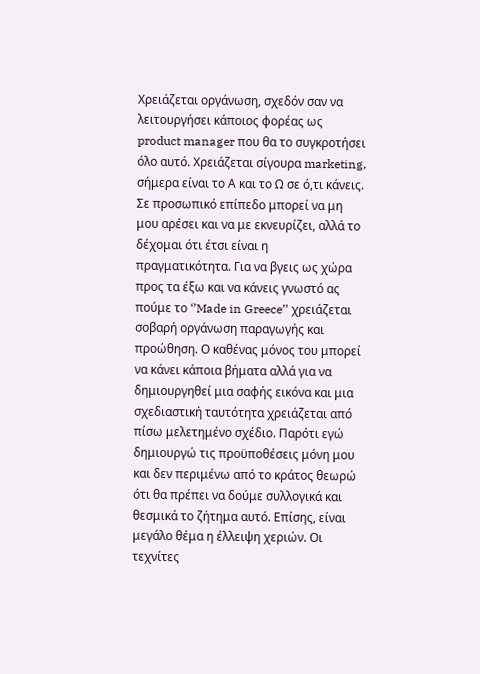Χρειάζεται οργάνωση, σχεδόν σαν να λειτουργήσει κάποιος φορέας ως product manager που θα το συγκροτήσει όλο αυτό. Χρειάζεται σίγουρα marketing, σήμερα είναι το Α και το Ω σε ό,τι κάνεις. Σε προσωπικό επίπεδο μπορεί να μη μου αρέσει και να με εκνευρίζει, αλλά το δέχομαι ότι έτσι είναι η πραγματικότητα. Για να βγεις ως χώρα προς τα έξω και να κάνεις γνωστό ας πούμε το ‘’Made in Greece’’ χρειάζεται σοβαρή οργάνωση παραγωγής και προώθηση. Ο καθένας μόνος του μπορεί να κάνει κάποια βήματα αλλά για να δημιουργηθεί μια σαφής εικόνα και μια σχεδιαστική ταυτότητα χρειάζεται από πίσω μελετημένο σχέδιο. Παρότι εγώ δημιουργώ τις προϋποθέσεις μόνη μου και δεν περιμένω από το κράτος θεωρώ ότι θα πρέπει να δούμε συλλογικά και θεσμικά το ζήτημα αυτό. Επίσης, είναι μεγάλο θέμα η έλλειψη χεριών. Οι τεχνίτες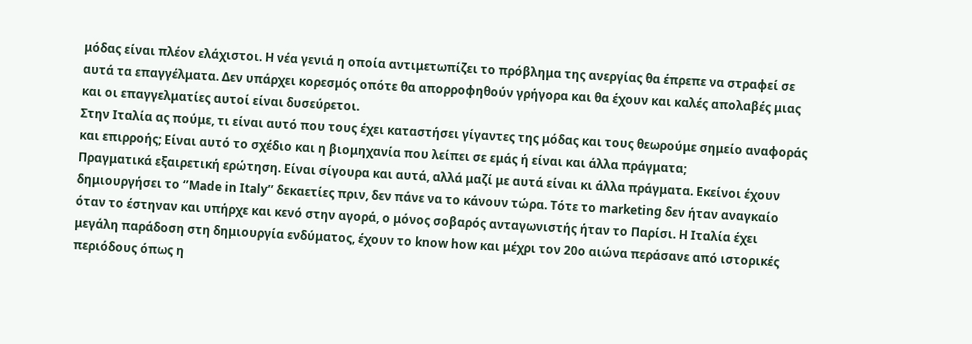μόδας είναι πλέον ελάχιστοι. Η νέα γενιά η οποία αντιμετωπίζει το πρόβλημα της ανεργίας θα έπρεπε να στραφεί σε αυτά τα επαγγέλματα. Δεν υπάρχει κορεσμός οπότε θα απορροφηθούν γρήγορα και θα έχουν και καλές απολαβές μιας και οι επαγγελματίες αυτοί είναι δυσεύρετοι.
Στην Ιταλία ας πούμε, τι είναι αυτό που τους έχει καταστήσει γίγαντες της μόδας και τους θεωρούμε σημείο αναφοράς και επιρροής; Είναι αυτό το σχέδιο και η βιομηχανία που λείπει σε εμάς ή είναι και άλλα πράγματα;
Πραγματικά εξαιρετική ερώτηση. Είναι σίγουρα και αυτά, αλλά μαζί με αυτά είναι κι άλλα πράγματα. Εκείνοι έχουν δημιουργήσει το ‘’Made in Italy’’ δεκαετίες πριν, δεν πάνε να το κάνουν τώρα. Τότε το marketing δεν ήταν αναγκαίο όταν το έστηναν και υπήρχε και κενό στην αγορά, ο μόνος σοβαρός ανταγωνιστής ήταν το Παρίσι. Η Ιταλία έχει μεγάλη παράδοση στη δημιουργία ενδύματος, έχουν το know how και μέχρι τον 20ο αιώνα περάσανε από ιστορικές περιόδους όπως η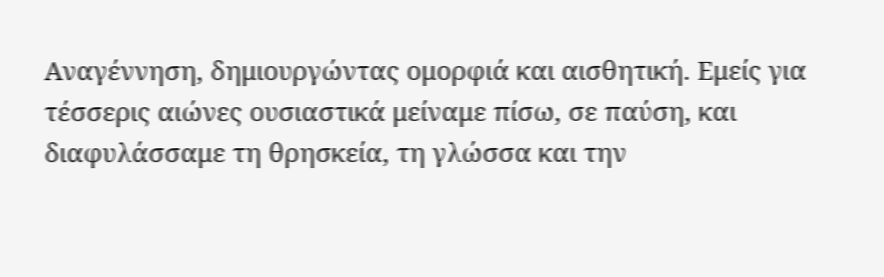Αναγέννηση, δημιουργώντας ομορφιά και αισθητική. Εμείς για τέσσερις αιώνες ουσιαστικά μείναμε πίσω, σε παύση, και διαφυλάσσαμε τη θρησκεία, τη γλώσσα και την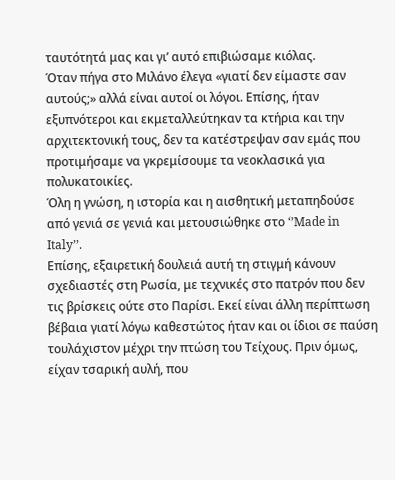ταυτότητά μας και γι’ αυτό επιβιώσαμε κιόλας.
Όταν πήγα στο Μιλάνο έλεγα «γιατί δεν είμαστε σαν αυτούς;» αλλά είναι αυτοί οι λόγοι. Επίσης, ήταν εξυπνότεροι και εκμεταλλεύτηκαν τα κτήρια και την αρχιτεκτονική τους, δεν τα κατέστρεψαν σαν εμάς που προτιμήσαμε να γκρεμίσουμε τα νεοκλασικά για πολυκατοικίες.
Όλη η γνώση, η ιστορία και η αισθητική μεταπηδούσε από γενιά σε γενιά και μετουσιώθηκε στο ‘’Made in Italy’’.
Επίσης, εξαιρετική δουλειά αυτή τη στιγμή κάνουν σχεδιαστές στη Ρωσία, με τεχνικές στο πατρόν που δεν τις βρίσκεις ούτε στο Παρίσι. Εκεί είναι άλλη περίπτωση βέβαια γιατί λόγω καθεστώτος ήταν και οι ίδιοι σε παύση τουλάχιστον μέχρι την πτώση του Τείχους. Πριν όμως, είχαν τσαρική αυλή, που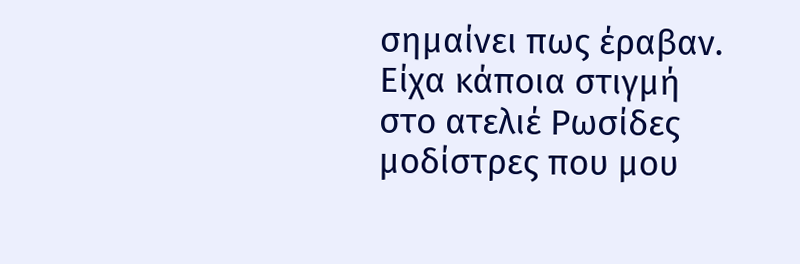σημαίνει πως έραβαν. Είχα κάποια στιγμή στο ατελιέ Ρωσίδες μοδίστρες που μου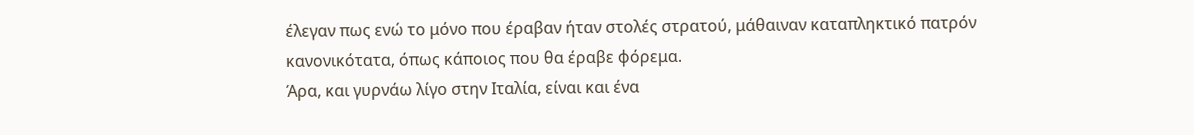έλεγαν πως ενώ το μόνο που έραβαν ήταν στολές στρατού, μάθαιναν καταπληκτικό πατρόν κανονικότατα, όπως κάποιος που θα έραβε φόρεμα.
Άρα, και γυρνάω λίγο στην Ιταλία, είναι και ένα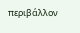περιβάλλον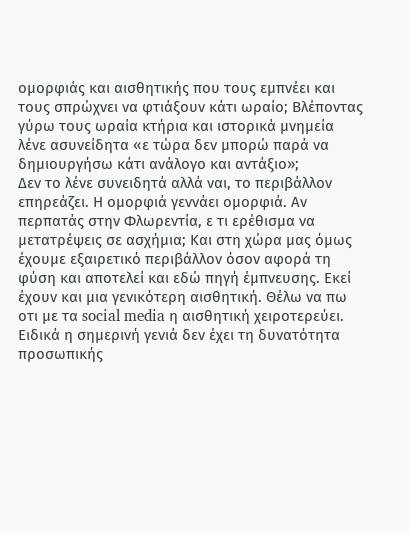ομορφιάς και αισθητικής που τους εμπνέει και τους σπρώχνει να φτιάξουν κάτι ωραίο; Βλέποντας γύρω τους ωραία κτήρια και ιστορικά μνημεία λένε ασυνείδητα «ε τώρα δεν μπορώ παρά να δημιουργήσω κάτι ανάλογο και αντάξιο»;
Δεν το λένε συνειδητά αλλά ναι, το περιβάλλον επηρεάζει. Η ομορφιά γεννάει ομορφιά. Αν περπατάς στην Φλωρεντία, ε τι ερέθισμα να μετατρέψεις σε ασχήμια; Και στη χώρα μας όμως έχουμε εξαιρετικό περιβάλλον όσον αφορά τη φύση και αποτελεί και εδώ πηγή έμπνευσης. Εκεί έχουν και μια γενικότερη αισθητική. Θέλω να πω οτι με τα social media η αισθητική χειροτερεύει. Ειδικά η σημερινή γενιά δεν έχει τη δυνατότητα προσωπικής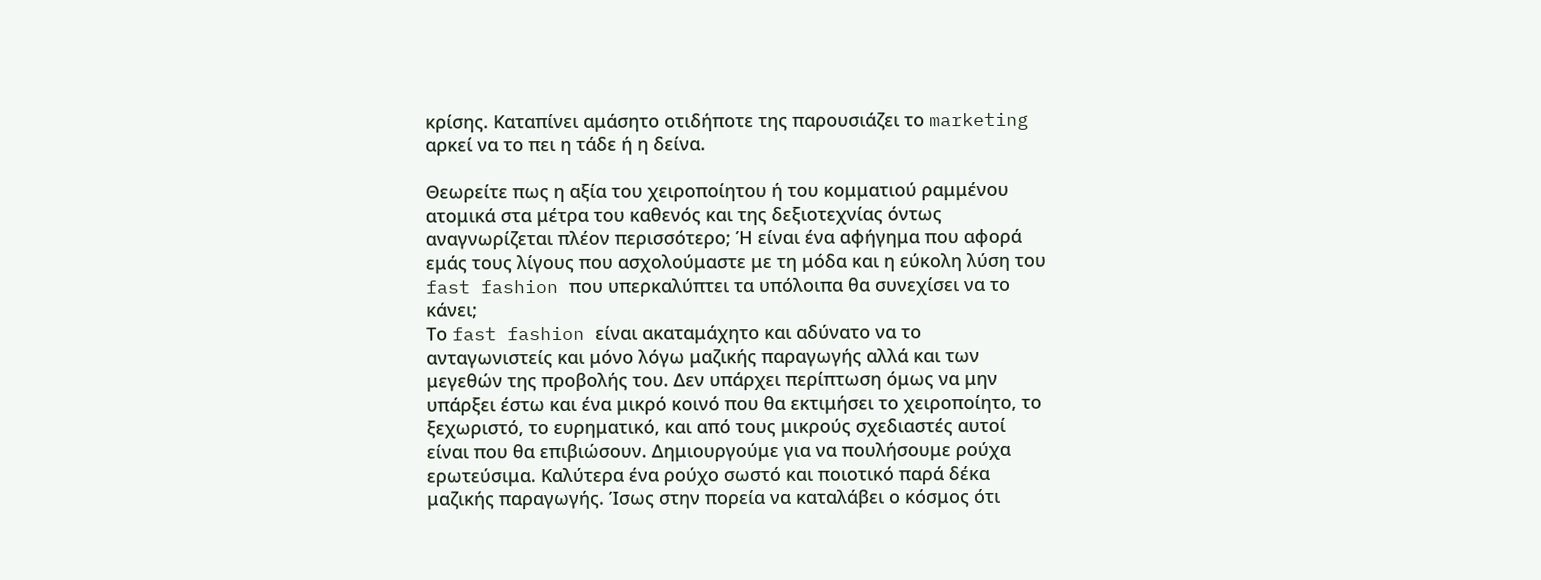κρίσης. Καταπίνει αμάσητο οτιδήποτε της παρουσιάζει το marketing αρκεί να το πει η τάδε ή η δείνα.

Θεωρείτε πως η αξία του χειροποίητου ή του κομματιού ραμμένου ατομικά στα μέτρα του καθενός και της δεξιοτεχνίας όντως αναγνωρίζεται πλέον περισσότερο; Ή είναι ένα αφήγημα που αφορά εμάς τους λίγους που ασχολούμαστε με τη μόδα και η εύκολη λύση του fast fashion που υπερκαλύπτει τα υπόλοιπα θα συνεχίσει να το κάνει;
Το fast fashion είναι ακαταμάχητο και αδύνατο να το ανταγωνιστείς και μόνο λόγω μαζικής παραγωγής αλλά και των μεγεθών της προβολής του. Δεν υπάρχει περίπτωση όμως να μην υπάρξει έστω και ένα μικρό κοινό που θα εκτιμήσει το χειροποίητο, το ξεχωριστό, το ευρηματικό, και από τους μικρούς σχεδιαστές αυτοί είναι που θα επιβιώσουν. Δημιουργούμε για να πουλήσουμε ρούχα ερωτεύσιμα. Καλύτερα ένα ρούχο σωστό και ποιοτικό παρά δέκα μαζικής παραγωγής. Ίσως στην πορεία να καταλάβει ο κόσμος ότι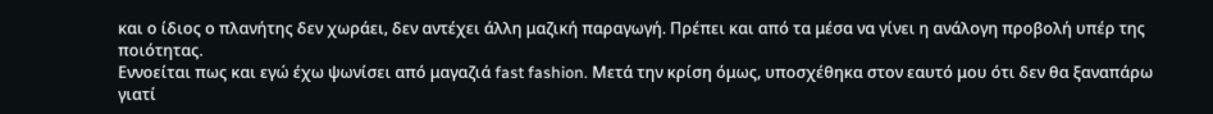και ο ίδιος ο πλανήτης δεν χωράει, δεν αντέχει άλλη μαζική παραγωγή. Πρέπει και από τα μέσα να γίνει η ανάλογη προβολή υπέρ της ποιότητας.
Εννοείται πως και εγώ έχω ψωνίσει από μαγαζιά fast fashion. Μετά την κρίση όμως, υποσχέθηκα στον εαυτό μου ότι δεν θα ξαναπάρω γιατί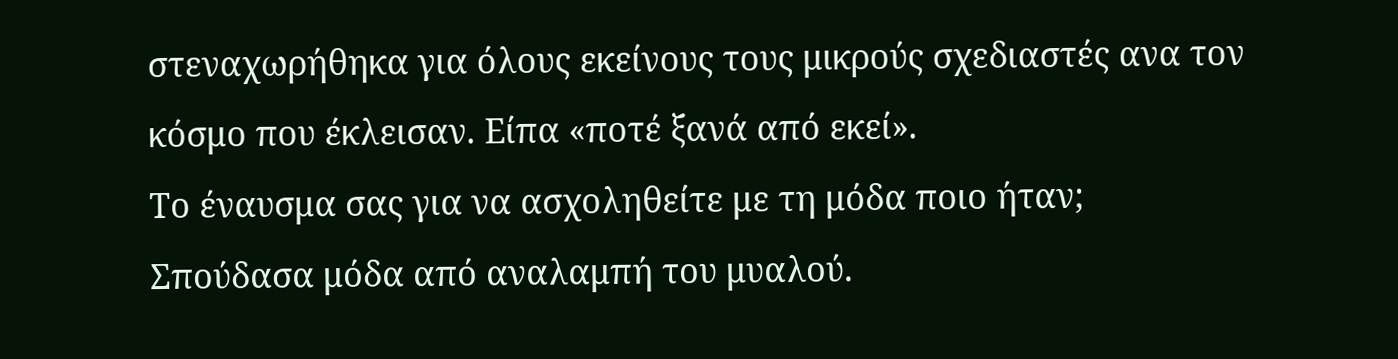στεναχωρήθηκα για όλους εκείνους τους μικρούς σχεδιαστές ανα τον κόσμο που έκλεισαν. Είπα «ποτέ ξανά από εκεί».
Το έναυσμα σας για να ασχοληθείτε με τη μόδα ποιο ήταν;
Σπούδασα μόδα από αναλαμπή του μυαλού.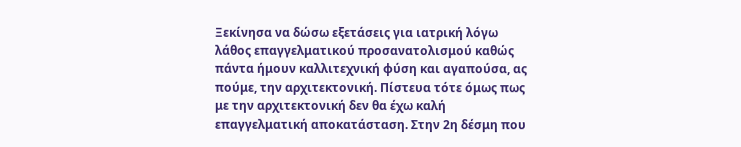Ξεκίνησα να δώσω εξετάσεις για ιατρική λόγω λάθος επαγγελματικού προσανατολισμού καθώς πάντα ήμουν καλλιτεχνική φύση και αγαπούσα, ας πούμε, την αρχιτεκτονική. Πίστευα τότε όμως πως με την αρχιτεκτονική δεν θα έχω καλή επαγγελματική αποκατάσταση. Στην 2η δέσμη που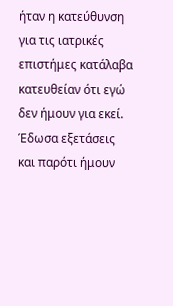ήταν η κατεύθυνση για τις ιατρικές επιστήμες κατάλαβα κατευθείαν ότι εγώ δεν ήμουν για εκεί. Έδωσα εξετάσεις και παρότι ήμουν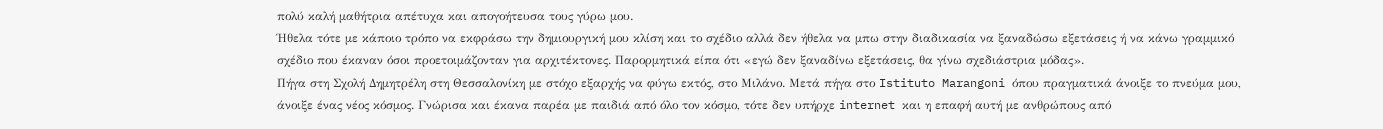πολύ καλή μαθήτρια απέτυχα και απογοήτευσα τους γύρω μου.
Ήθελα τότε με κάποιο τρόπο να εκφράσω την δημιουργική μου κλίση και το σχέδιο αλλά δεν ήθελα να μπω στην διαδικασία να ξαναδώσω εξετάσεις ή να κάνω γραμμικό σχέδιο που έκαναν όσοι προετοιμάζονταν για αρχιτέκτονες. Παρορμητικά είπα ότι «εγώ δεν ξαναδίνω εξετάσεις, θα γίνω σχεδιάστρια μόδας».
Πήγα στη Σχολή Δημητρέλη στη Θεσσαλονίκη με στόχο εξαρχής να φύγω εκτός, στο Μιλάνο. Μετά πήγα στο Istituto Marangoni όπου πραγματικά άνοιξε το πνεύμα μου, άνοιξε ένας νέος κόσμος. Γνώρισα και έκανα παρέα με παιδιά από όλο τον κόσμο, τότε δεν υπήρχε internet και η επαφή αυτή με ανθρώπους από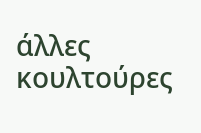άλλες κουλτούρες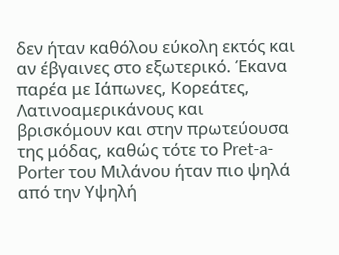δεν ήταν καθόλου εύκολη εκτός και αν έβγαινες στο εξωτερικό. Έκανα παρέα με Ιάπωνες, Κορεάτες, Λατινοαμερικάνους και βρισκόμουν και στην πρωτεύουσα της μόδας, καθώς τότε το Pret-a-Porter του Μιλάνου ήταν πιο ψηλά από την Υψηλή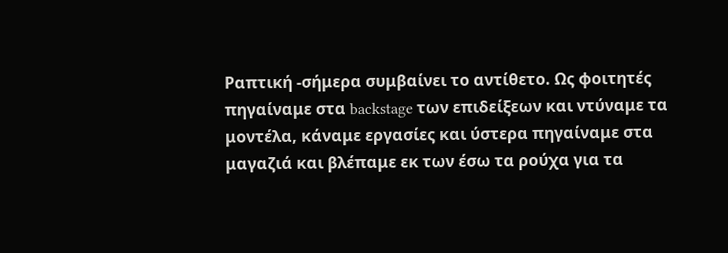Ραπτική -σήμερα συμβαίνει το αντίθετο. Ως φοιτητές πηγαίναμε στα backstage των επιδείξεων και ντύναμε τα μοντέλα, κάναμε εργασίες και ύστερα πηγαίναμε στα μαγαζιά και βλέπαμε εκ των έσω τα ρούχα για τα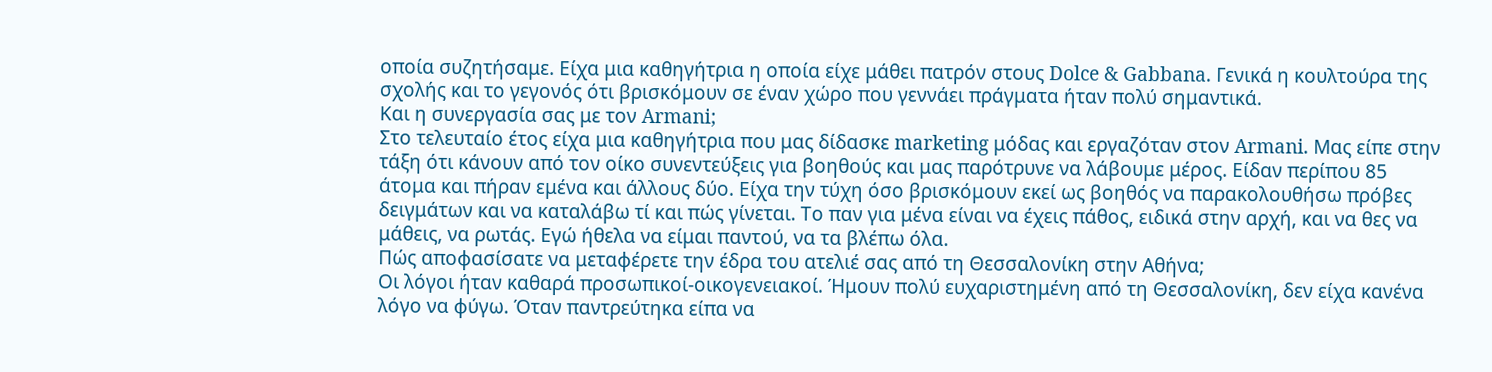οποία συζητήσαμε. Είχα μια καθηγήτρια η οποία είχε μάθει πατρόν στους Dolce & Gabbana. Γενικά η κουλτούρα της σχολής και το γεγονός ότι βρισκόμουν σε έναν χώρο που γεννάει πράγματα ήταν πολύ σημαντικά.
Και η συνεργασία σας με τον Armani;
Στο τελευταίο έτος είχα μια καθηγήτρια που μας δίδασκε marketing μόδας και εργαζόταν στον Armani. Μας είπε στην τάξη ότι κάνουν από τον οίκο συνεντεύξεις για βοηθούς και μας παρότρυνε να λάβουμε μέρος. Είδαν περίπου 85 άτομα και πήραν εμένα και άλλους δύο. Είχα την τύχη όσο βρισκόμουν εκεί ως βοηθός να παρακολουθήσω πρόβες δειγμάτων και να καταλάβω τί και πώς γίνεται. Το παν για μένα είναι να έχεις πάθος, ειδικά στην αρχή, και να θες να μάθεις, να ρωτάς. Εγώ ήθελα να είμαι παντού, να τα βλέπω όλα.
Πώς αποφασίσατε να μεταφέρετε την έδρα του ατελιέ σας από τη Θεσσαλονίκη στην Αθήνα;
Οι λόγοι ήταν καθαρά προσωπικοί-οικογενειακοί. Ήμουν πολύ ευχαριστημένη από τη Θεσσαλονίκη, δεν είχα κανένα λόγο να φύγω. Όταν παντρεύτηκα είπα να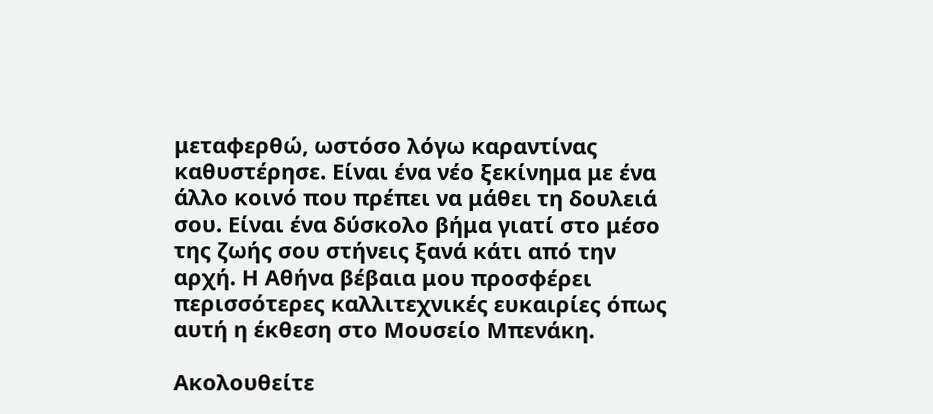μεταφερθώ, ωστόσο λόγω καραντίνας καθυστέρησε. Είναι ένα νέο ξεκίνημα με ένα άλλο κοινό που πρέπει να μάθει τη δουλειά σου. Είναι ένα δύσκολο βήμα γιατί στο μέσο της ζωής σου στήνεις ξανά κάτι από την αρχή. Η Αθήνα βέβαια μου προσφέρει περισσότερες καλλιτεχνικές ευκαιρίες όπως αυτή η έκθεση στο Μουσείο Μπενάκη.

Ακολουθείτε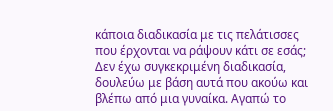κάποια διαδικασία με τις πελάτισσες που έρχονται να ράψουν κάτι σε εσάς;
Δεν έχω συγκεκριμένη διαδικασία, δουλεύω με βάση αυτά που ακούω και βλέπω από μια γυναίκα. Αγαπώ το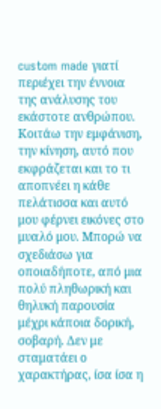custom made γιατί περιέχει την έννοια της ανάλυσης του εκάστοτε ανθρώπου. Κοιτάω την εμφάνιση, την κίνηση, αυτό που εκφράζεται και το τι αποπνέει η κάθε πελάτισσα και αυτό μου φέρνει εικόνες στο μυαλό μου. Μπορώ να σχεδιάσω για οποιαδήποτε, από μια πολύ πληθωρική και θηλυκή παρουσία μέχρι κάποια δορική, σοβαρή. Δεν με σταματάει ο χαρακτήρας, ίσα ίσα η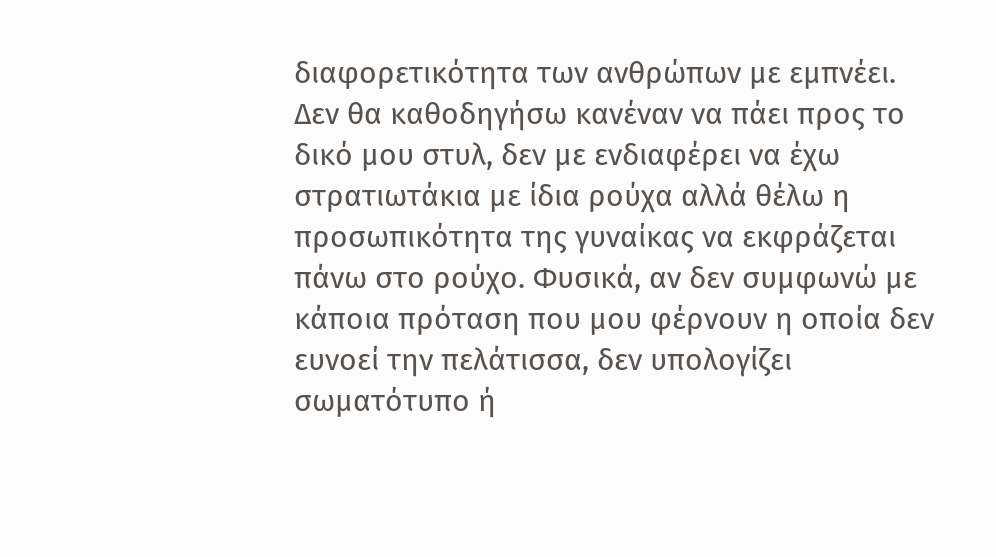διαφορετικότητα των ανθρώπων με εμπνέει.
Δεν θα καθοδηγήσω κανέναν να πάει προς το δικό μου στυλ, δεν με ενδιαφέρει να έχω στρατιωτάκια με ίδια ρούχα αλλά θέλω η προσωπικότητα της γυναίκας να εκφράζεται πάνω στο ρούχο. Φυσικά, αν δεν συμφωνώ με κάποια πρόταση που μου φέρνουν η οποία δεν ευνοεί την πελάτισσα, δεν υπολογίζει σωματότυπο ή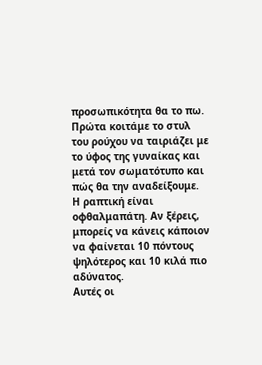προσωπικότητα θα το πω. Πρώτα κοιτάμε το στυλ του ρούχου να ταιριάζει με το ύφος της γυναίκας και μετά τον σωματότυπο και πώς θα την αναδείξουμε. Η ραπτική είναι οφθαλμαπάτη. Αν ξέρεις, μπορείς να κάνεις κάποιον να φαίνεται 10 πόντους ψηλότερος και 10 κιλά πιο αδύνατος.
Αυτές οι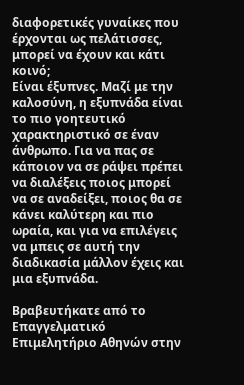διαφορετικές γυναίκες που έρχονται ως πελάτισσες, μπορεί να έχουν και κάτι κοινό;
Είναι έξυπνες. Μαζί με την καλοσύνη, η εξυπνάδα είναι το πιο γοητευτικό χαρακτηριστικό σε έναν άνθρωπο. Για να πας σε κάποιον να σε ράψει πρέπει να διαλέξεις ποιος μπορεί να σε αναδείξει, ποιος θα σε κάνει καλύτερη και πιο ωραία, και για να επιλέγεις να μπεις σε αυτή την διαδικασία μάλλον έχεις και μια εξυπνάδα.

Βραβευτήκατε από το Επαγγελματικό Επιμελητήριο Αθηνών στην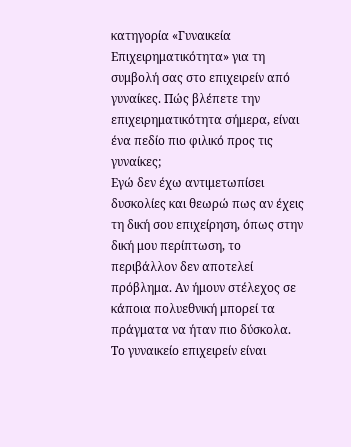κατηγορία «Γυναικεία Επιχειρηματικότητα» για τη συμβολή σας στο επιχειρείν από γυναίκες. Πώς βλέπετε την επιχειρηματικότητα σήμερα, είναι ένα πεδίο πιο φιλικό προς τις γυναίκες;
Εγώ δεν έχω αντιμετωπίσει δυσκολίες και θεωρώ πως αν έχεις τη δική σου επιχείρηση, όπως στην δική μου περίπτωση, το περιβάλλον δεν αποτελεί πρόβλημα. Αν ήμουν στέλεχος σε κάποια πολυεθνική μπορεί τα πράγματα να ήταν πιο δύσκολα.
Το γυναικείο επιχειρείν είναι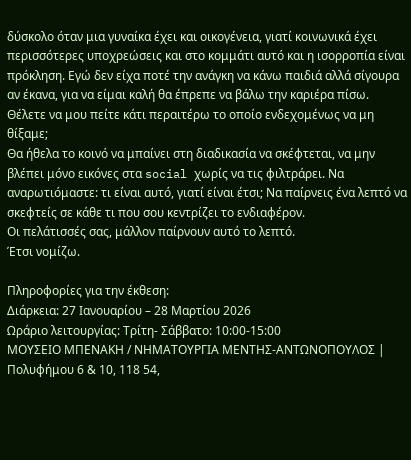δύσκολο όταν μια γυναίκα έχει και οικογένεια, γιατί κοινωνικά έχει περισσότερες υποχρεώσεις και στο κομμάτι αυτό και η ισορροπία είναι πρόκληση. Εγώ δεν είχα ποτέ την ανάγκη να κάνω παιδιά αλλά σίγουρα αν έκανα, για να είμαι καλή θα έπρεπε να βάλω την καριέρα πίσω.
Θέλετε να μου πείτε κάτι περαιτέρω το οποίο ενδεχομένως να μη θίξαμε;
Θα ήθελα το κοινό να μπαίνει στη διαδικασία να σκέφτεται, να μην βλέπει μόνο εικόνες στα social χωρίς να τις φιλτράρει. Να αναρωτιόμαστε: τι είναι αυτό, γιατί είναι έτσι; Να παίρνεις ένα λεπτό να σκεφτείς σε κάθε τι που σου κεντρίζει το ενδιαφέρον.
Οι πελάτισσές σας, μάλλον παίρνουν αυτό το λεπτό.
Έτσι νομίζω.

Πληροφορίες για την έκθεση:
Διάρκεια: 27 Ιανουαρίου – 28 Μαρτίου 2026
Ωράριο λειτουργίας: Τρίτη- Σάββατο: 10:00-15:00
ΜΟΥΣΕΙΟ ΜΠΕΝΑΚΗ / ΝΗΜΑΤΟΥΡΓΙΑ ΜΕΝΤΗΣ-ΑΝΤΩΝΟΠΟΥΛΟΣ | Πολυφήμου 6 & 10, 118 54,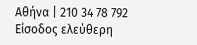Αθήνα | 210 34 78 792
Είσοδος ελεύθερη